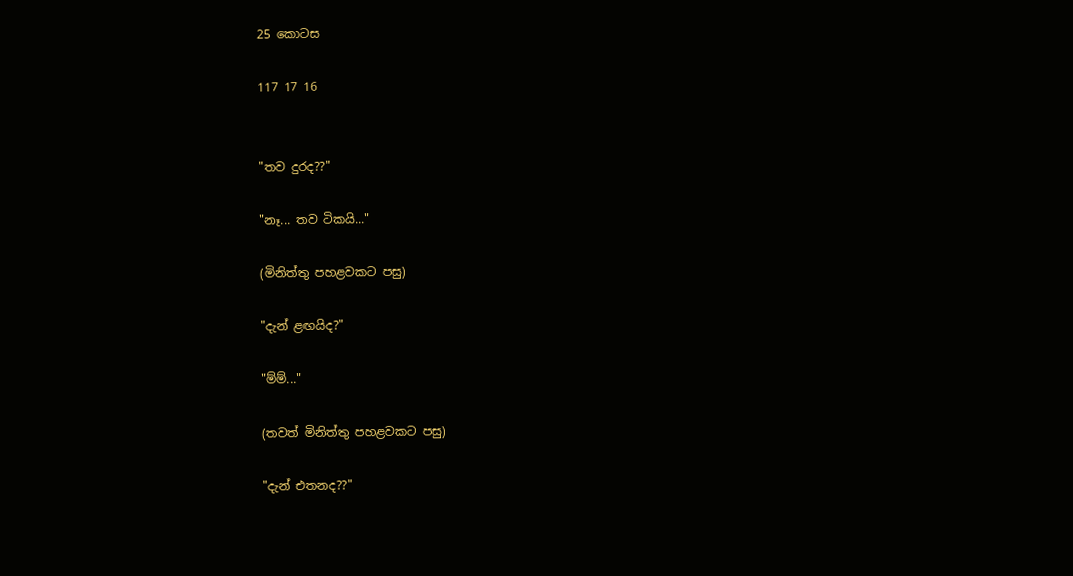25 කොටස

117 17 16


"තව දුරද??"

"නෑ... තව ටිකයි..."

(මිනිත්තු පහළවකට පසු)

"දැන් ළඟයිද?"

"ම්ම්..."

(තවත් මිනිත්තු පහළවකට පසු)

"දැන් එතනද??"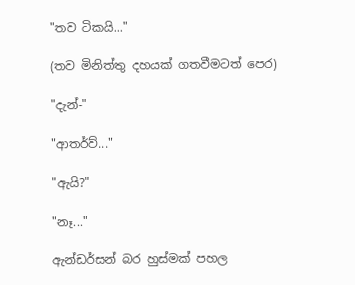"තව ටිකයි..."

(තව මිනිත්තු දහයක් ගතවීමටත් පෙර)

"දැන්-"

"ආතර්ව්..."

"ඇයි?"

"නෑ..."

ඇන්ඩර්සන් බර හුස්මක් පහල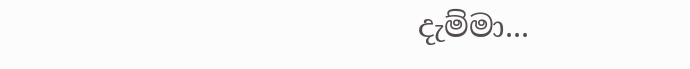දැම්මා...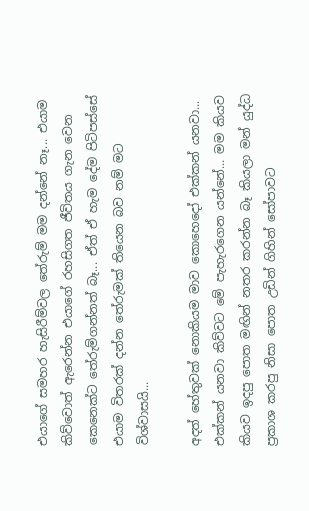එයාගේ සමහර හැසිරීම්වල තේරුම් මම දන්නේ නෑ... එයාම කිව්වොත් ඇරෙන්න එයාගේ රහසිගත ජීවිතය ගැන වෙන කෙනෙක්ට තේරුම්ගන්නත් බෑ... ඒත් ඒ හැම දේම පිටිපස්සේ එයාම විතරක් දන්න තේරුමක් තියෙන බව නම් මට විශ්වාසයි...

අදත් හේතුවක් නොකියම මාව කොහෙදෝ එක්කන් යනවා... එක්කන් යනවා කිව්වට මේ පැහැරගෙන යන්නේ... මම කියව කියව ඉදපු පොත මඟින් නතර කරන්න බෑ කියලා මන් යුද්ධ ප්‍රකාශ කරපු නිසා පොත උඩින් ගිහින් සෝපාවට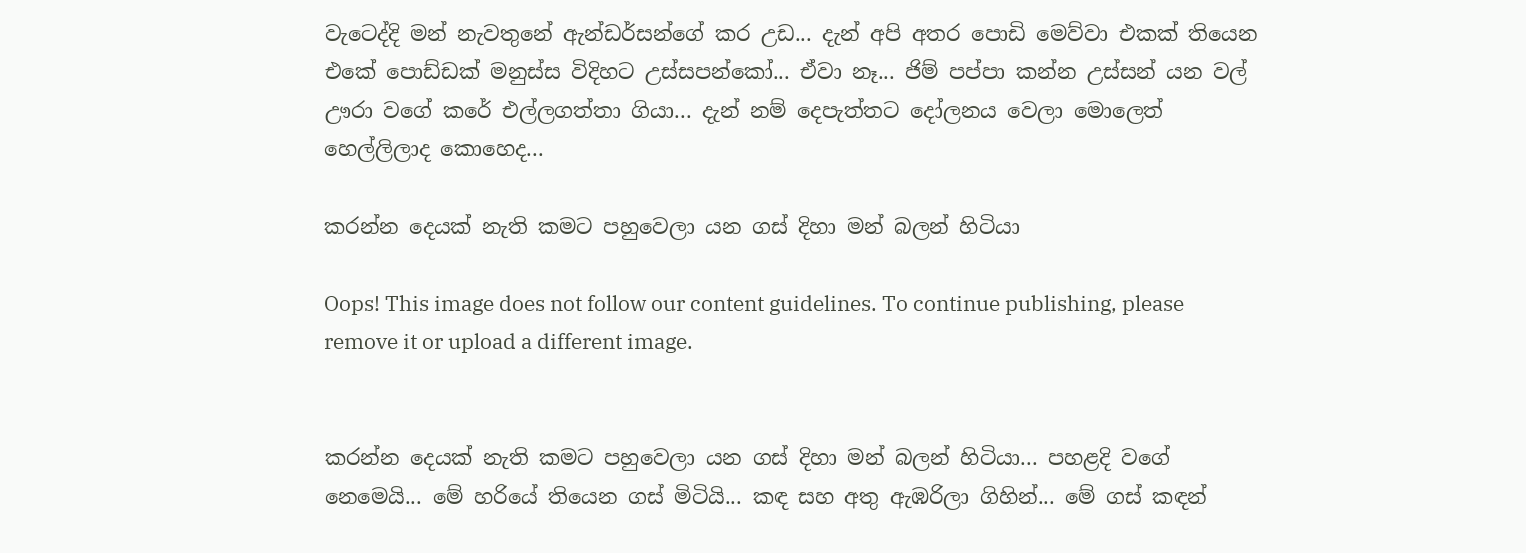වැටෙද්දි මන් නැවතුනේ ඇන්ඩර්සන්ගේ කර උඩ... දැන් අපි අතර පොඩි මෙව්වා එකක් තියෙන එකේ පොඩ්ඩක් මනුස්ස විදිහට උස්සපන්කෝ... ඒවා නෑ... ජිම් පප්පා කන්න උස්සන් යන වල් ඌරා වගේ කරේ එල්ලගත්තා ගියා... දැන් නම් දෙපැත්තට දෝලනය වෙලා මොලෙත් හෙල්ලිලාද කොහෙද...

කරන්න දෙයක් නැති කමට පහුවෙලා යන ගස් දිහා මන් බලන් හිටියා

Oops! This image does not follow our content guidelines. To continue publishing, please remove it or upload a different image.


කරන්න දෙයක් නැති කමට පහුවෙලා යන ගස් දිහා මන් බලන් හිටියා... පහළදි වගේ නෙමෙයි... මේ හරියේ තියෙන ගස් මිටියි... කඳ සහ අතු ඇඹරිලා ගිහින්... මේ ගස් කඳන්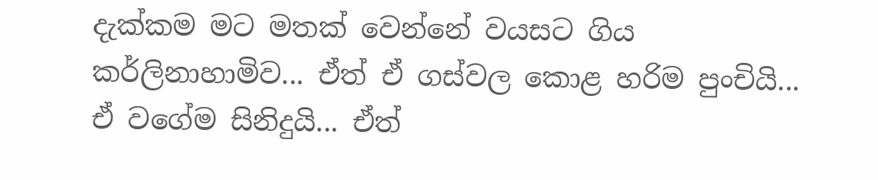දැක්කම මට මතක් වෙන්නේ වයසට ගිය කර්ලිනාහාමිව... ඒත් ඒ ගස්වල කොළ හරිම පුංචියි... ඒ වගේම සිනිදුයි... ඒත්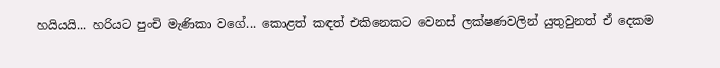හයියයි... හරියට පුංචි මැණිකා වගේ... කොළත් කඳත් එකිනෙකට වෙනස් ලක්ෂණවලින් යුතුවුනත් ඒ දෙකම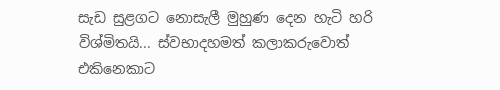සැඩ සුළගට නොසැලී මුහුණ දෙන හැටි හරි විශ්මිතයි... ස්වභාදහමත් කලාකරුවොත් එකිනෙකාට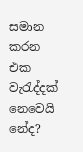සමාන කරන එක වැරැද්දක් නෙවෙයි නේද?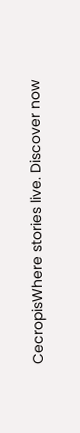CecropisWhere stories live. Discover now